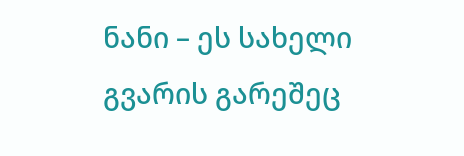ნანი – ეს სახელი გვარის გარეშეც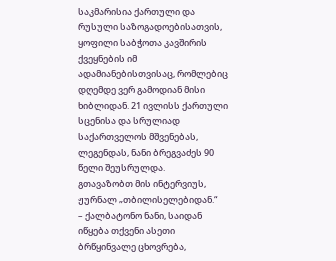საკმარისია ქართული და რუსული საზოგადოებისათვის, ყოფილი საბჭოთა კავშირის ქვეყნების იმ ადამიანებისთვისაც, რომლებიც დღემდე ვერ გამოდიან მისი ხიბლიდან. 21 ივლისს ქართული სცენისა და სრულიად საქართველოს მშვენებას, ლეგენდას, ნანი ბრეგვაძეს 90 წელი შეუსრულდა.
გთავაზობთ მის ინტერვიუს, ჟურნალ „თბილისელებიდან.“
– ქალბატონო ნანი, საიდან იწყება თქვენი ასეთი ბრწყინვალე ცხოვრება,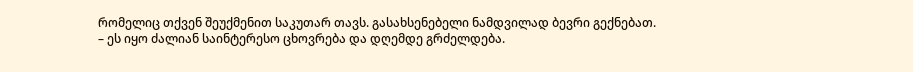რომელიც თქვენ შეუქმენით საკუთარ თავს. გასახსენებელი ნამდვილად ბევრი გექნებათ.
– ეს იყო ძალიან საინტერესო ცხოვრება და დღემდე გრძელდება.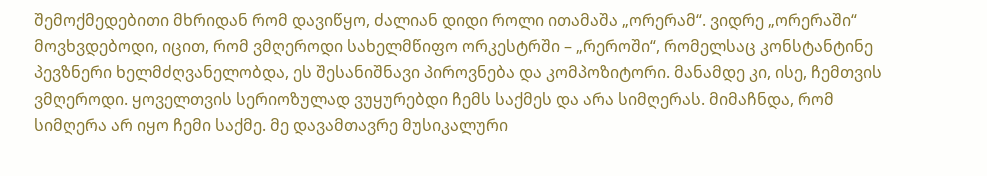შემოქმედებითი მხრიდან რომ დავიწყო, ძალიან დიდი როლი ითამაშა „ორერამ“. ვიდრე „ორერაში“ მოვხვდებოდი, იცით, რომ ვმღეროდი სახელმწიფო ორკესტრში – „რეროში“, რომელსაც კონსტანტინე პევზნერი ხელმძღვანელობდა, ეს შესანიშნავი პიროვნება და კომპოზიტორი. მანამდე კი, ისე, ჩემთვის ვმღეროდი. ყოველთვის სერიოზულად ვუყურებდი ჩემს საქმეს და არა სიმღერას. მიმაჩნდა, რომ სიმღერა არ იყო ჩემი საქმე. მე დავამთავრე მუსიკალური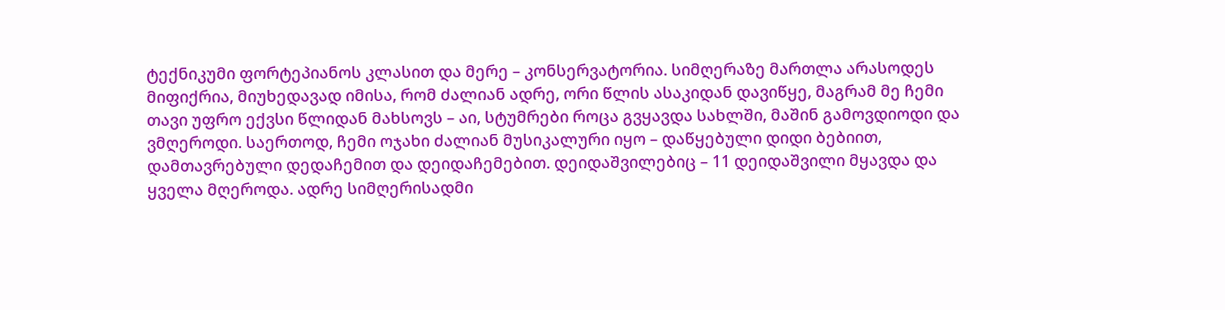ტექნიკუმი ფორტეპიანოს კლასით და მერე – კონსერვატორია. სიმღერაზე მართლა არასოდეს მიფიქრია, მიუხედავად იმისა, რომ ძალიან ადრე, ორი წლის ასაკიდან დავიწყე, მაგრამ მე ჩემი თავი უფრო ექვსი წლიდან მახსოვს – აი, სტუმრები როცა გვყავდა სახლში, მაშინ გამოვდიოდი და ვმღეროდი. საერთოდ, ჩემი ოჯახი ძალიან მუსიკალური იყო – დაწყებული დიდი ბებიით, დამთავრებული დედაჩემით და დეიდაჩემებით. დეიდაშვილებიც – 11 დეიდაშვილი მყავდა და ყველა მღეროდა. ადრე სიმღერისადმი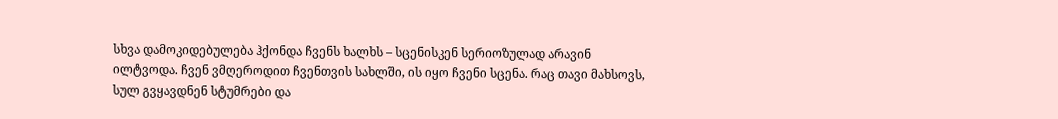სხვა დამოკიდებულება ჰქონდა ჩვენს ხალხს – სცენისკენ სერიოზულად არავინ ილტვოდა. ჩვენ ვმღეროდით ჩვენთვის სახლში, ის იყო ჩვენი სცენა. რაც თავი მახსოვს, სულ გვყავდნენ სტუმრები და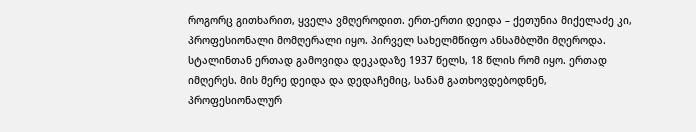როგორც გითხარით, ყველა ვმღეროდით. ერთ-ერთი დეიდა – ქეთუნია მიქელაძე კი, პროფესიონალი მომღერალი იყო. პირველ სახელმწიფო ანსამბლში მღეროდა. სტალინთან ერთად გამოვიდა დეკადაზე 1937 წელს, 18 წლის რომ იყო. ერთად იმღერეს. მის მერე დეიდა და დედაჩემიც, სანამ გათხოვდებოდნენ, პროფესიონალურ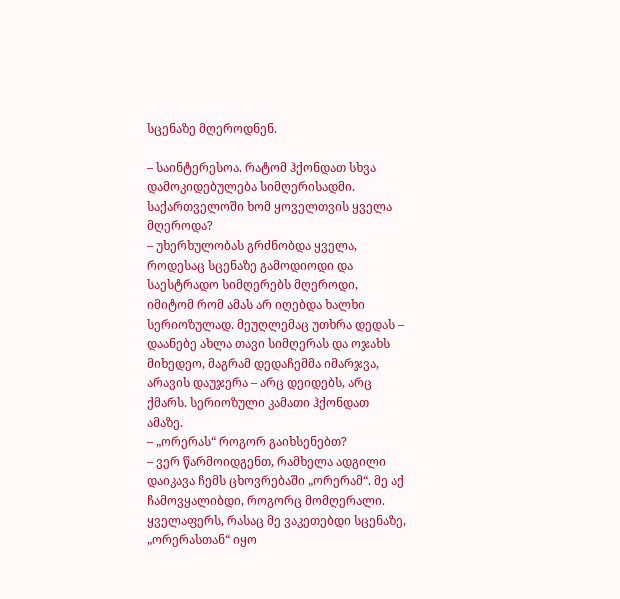სცენაზე მღეროდნენ.

– საინტერესოა. რატომ ჰქონდათ სხვა დამოკიდებულება სიმღერისადმი. საქართველოში ხომ ყოველთვის ყველა მღეროდა?
– უხერხულობას გრძნობდა ყველა, როდესაც სცენაზე გამოდიოდი და საესტრადო სიმღერებს მღეროდი, იმიტომ რომ ამას არ იღებდა ხალხი სერიოზულად. მეუღლემაც უთხრა დედას – დაანებე ახლა თავი სიმღერას და ოჯახს მიხედეო, მაგრამ დედაჩემმა იმარჯვა, არავის დაუჯერა – არც დეიდებს, არც ქმარს. სერიოზული კამათი ჰქონდათ ამაზე.
– „ორერას“ როგორ გაიხსენებთ?
– ვერ წარმოიდგენთ, რამხელა ადგილი დაიკავა ჩემს ცხოვრებაში „ორერამ“. მე აქ ჩამოვყალიბდი, როგორც მომღერალი. ყველაფერს, რასაც მე ვაკეთებდი სცენაზე, „ორერასთან“ იყო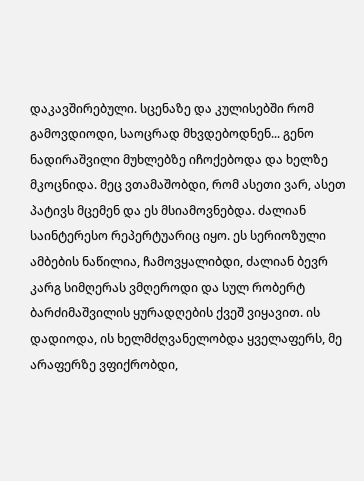დაკავშირებული. სცენაზე და კულისებში რომ გამოვდიოდი, საოცრად მხვდებოდნენ... გენო ნადირაშვილი მუხლებზე იჩოქებოდა და ხელზე მკოცნიდა. მეც ვთამაშობდი, რომ ასეთი ვარ, ასეთ პატივს მცემენ და ეს მსიამოვნებდა. ძალიან საინტერესო რეპერტუარიც იყო. ეს სერიოზული ამბების ნაწილია, ჩამოვყალიბდი, ძალიან ბევრ კარგ სიმღერას ვმღეროდი და სულ რობერტ ბარძიმაშვილის ყურადღების ქვეშ ვიყავით. ის დადიოდა, ის ხელმძღვანელობდა ყველაფერს, მე არაფერზე ვფიქრობდი,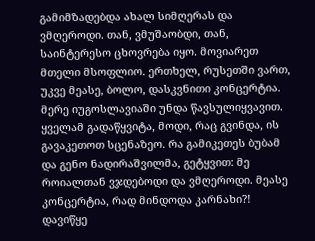გამიმზადებდა ახალ სიმღერას და ვმღეროდი. თან, ვმუშაობდი, თან, საინტერესო ცხოვრება იყო. მოვიარეთ მთელი მსოფლიო. ერთხელ, რუსეთში ვართ, უკვე მეასე, ბოლო, დასკვნითი კონცერტია. მერე იუგოსლავიაში უნდა წავსულიყვავით. ყველამ გადაწყვიტა, მოდი, რაც გვინდა, ის გავაკეთოთ სცენაზეო. რა გამიკეთეს ბუბამ და გენო ნადირაშვილმა, გეტყვით: მე როიალთან ვჯდებოდი და ვმღეროდი. მეასე კონცერტია, რად მინდოდა კარნახი?! დავიწყე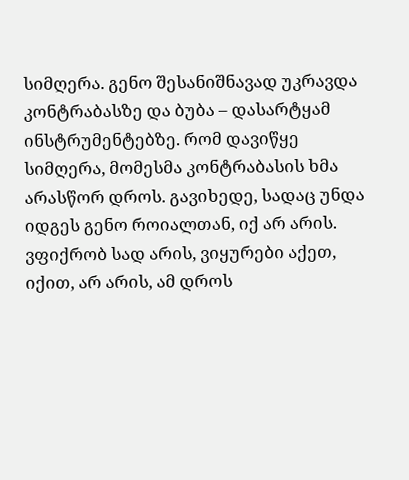სიმღერა. გენო შესანიშნავად უკრავდა კონტრაბასზე და ბუბა – დასარტყამ ინსტრუმენტებზე. რომ დავიწყე სიმღერა, მომესმა კონტრაბასის ხმა არასწორ დროს. გავიხედე, სადაც უნდა იდგეს გენო როიალთან, იქ არ არის. ვფიქრობ სად არის, ვიყურები აქეთ, იქით, არ არის, ამ დროს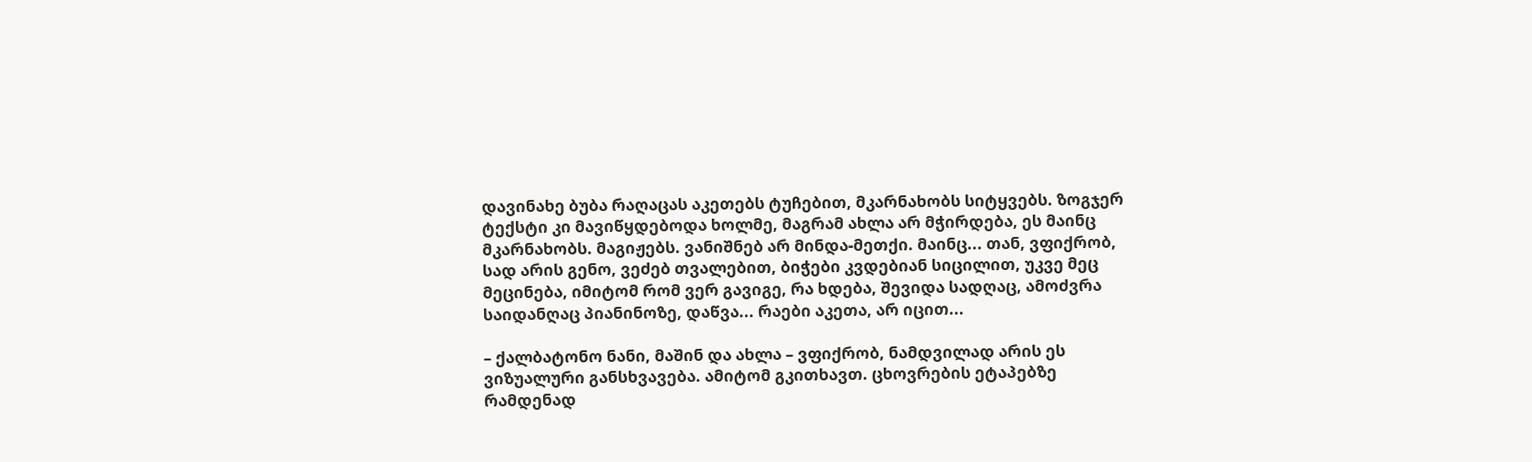დავინახე ბუბა რაღაცას აკეთებს ტუჩებით, მკარნახობს სიტყვებს. ზოგჯერ ტექსტი კი მავიწყდებოდა ხოლმე, მაგრამ ახლა არ მჭირდება, ეს მაინც მკარნახობს. მაგიჟებს. ვანიშნებ არ მინდა-მეთქი. მაინც... თან, ვფიქრობ, სად არის გენო, ვეძებ თვალებით, ბიჭები კვდებიან სიცილით, უკვე მეც მეცინება, იმიტომ რომ ვერ გავიგე, რა ხდება, შევიდა სადღაც, ამოძვრა საიდანღაც პიანინოზე, დაწვა... რაები აკეთა, არ იცით...

– ქალბატონო ნანი, მაშინ და ახლა – ვფიქრობ, ნამდვილად არის ეს ვიზუალური განსხვავება. ამიტომ გკითხავთ. ცხოვრების ეტაპებზე რამდენად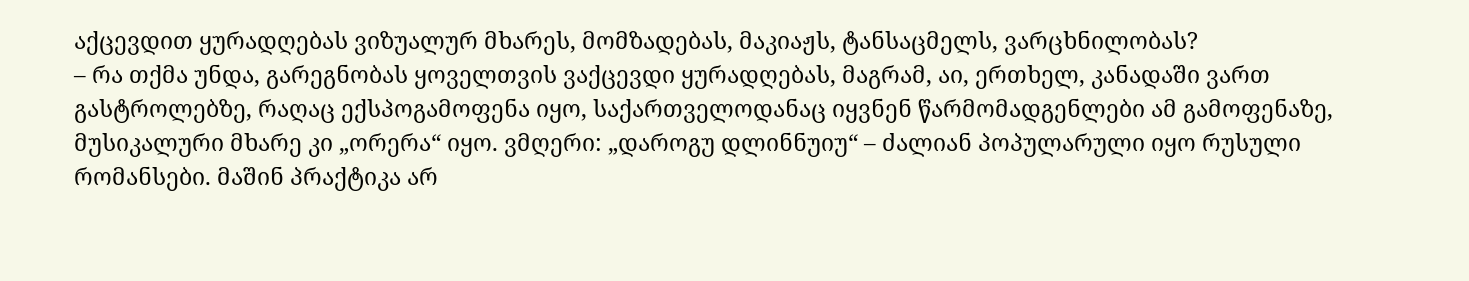აქცევდით ყურადღებას ვიზუალურ მხარეს, მომზადებას, მაკიაჟს, ტანსაცმელს, ვარცხნილობას?
– რა თქმა უნდა, გარეგნობას ყოველთვის ვაქცევდი ყურადღებას, მაგრამ, აი, ერთხელ, კანადაში ვართ გასტროლებზე, რაღაც ექსპოგამოფენა იყო, საქართველოდანაც იყვნენ წარმომადგენლები ამ გამოფენაზე, მუსიკალური მხარე კი „ორერა“ იყო. ვმღერი: „დაროგუ დლინნუიუ“ – ძალიან პოპულარული იყო რუსული რომანსები. მაშინ პრაქტიკა არ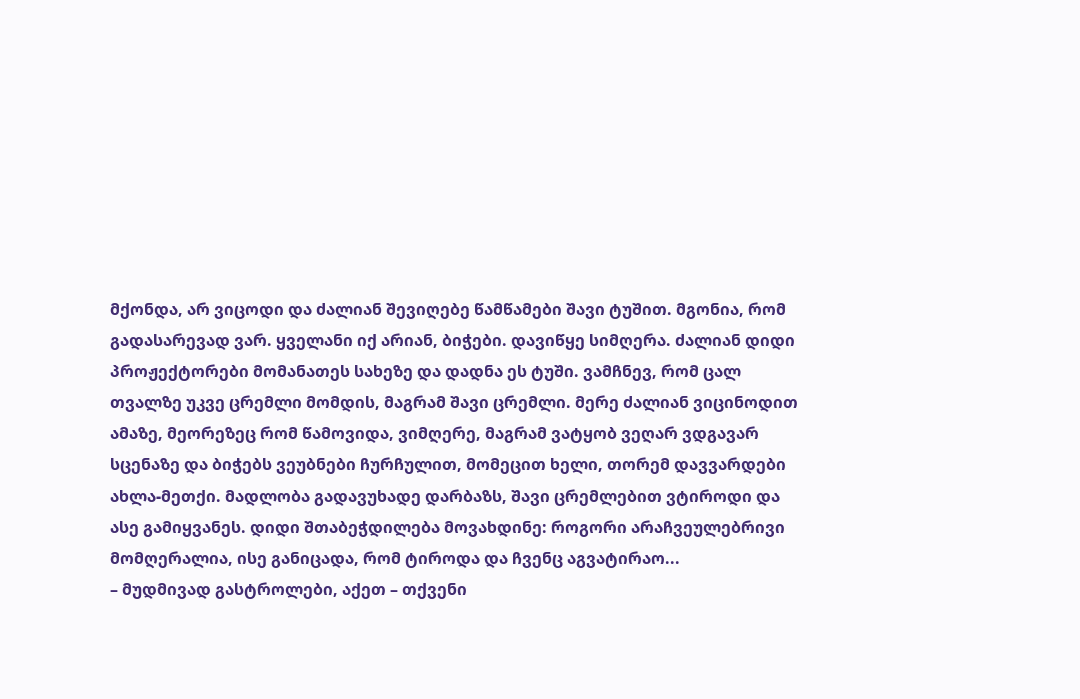მქონდა, არ ვიცოდი და ძალიან შევიღებე წამწამები შავი ტუშით. მგონია, რომ გადასარევად ვარ. ყველანი იქ არიან, ბიჭები. დავიწყე სიმღერა. ძალიან დიდი პროჟექტორები მომანათეს სახეზე და დადნა ეს ტუში. ვამჩნევ, რომ ცალ თვალზე უკვე ცრემლი მომდის, მაგრამ შავი ცრემლი. მერე ძალიან ვიცინოდით ამაზე, მეორეზეც რომ წამოვიდა, ვიმღერე, მაგრამ ვატყობ ვეღარ ვდგავარ სცენაზე და ბიჭებს ვეუბნები ჩურჩულით, მომეცით ხელი, თორემ დავვარდები ახლა-მეთქი. მადლობა გადავუხადე დარბაზს, შავი ცრემლებით ვტიროდი და ასე გამიყვანეს. დიდი შთაბეჭდილება მოვახდინე: როგორი არაჩვეულებრივი მომღერალია, ისე განიცადა, რომ ტიროდა და ჩვენც აგვატირაო...
– მუდმივად გასტროლები, აქეთ – თქვენი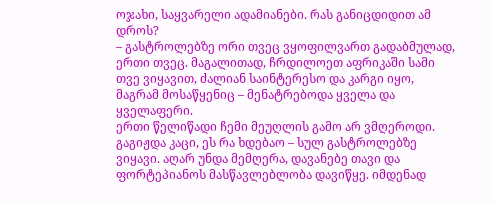ოჯახი, საყვარელი ადამიანები. რას განიცდიდით ამ დროს?
– გასტროლებზე ორი თვეც ვყოფილვართ გადაბმულად, ერთი თვეც. მაგალითად, ჩრდილოეთ აფრიკაში სამი თვე ვიყავით, ძალიან საინტერესო და კარგი იყო, მაგრამ მოსაწყენიც – მენატრებოდა ყველა და ყველაფერი.
ერთი წელიწადი ჩემი მეუღლის გამო არ ვმღეროდი. გაგიჟდა კაცი, ეს რა ხდებაო – სულ გასტროლებზე ვიყავი. აღარ უნდა მემღერა, დავანებე თავი და ფორტეპიანოს მასწავლებლობა დავიწყე. იმდენად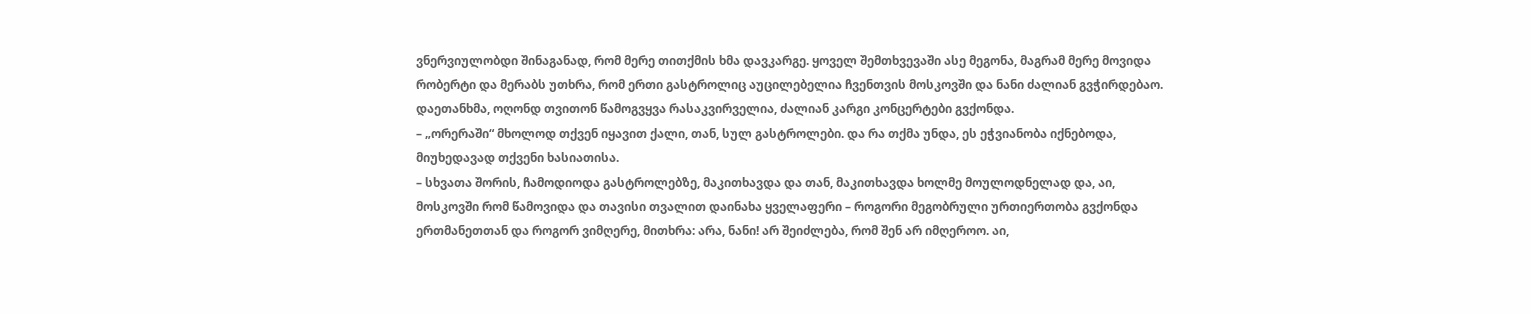ვნერვიულობდი შინაგანად, რომ მერე თითქმის ხმა დავკარგე. ყოველ შემთხვევაში ასე მეგონა, მაგრამ მერე მოვიდა რობერტი და მერაბს უთხრა, რომ ერთი გასტროლიც აუცილებელია ჩვენთვის მოსკოვში და ნანი ძალიან გვჭირდებაო. დაეთანხმა, ოღონდ თვითონ წამოგვყვა რასაკვირველია, ძალიან კარგი კონცერტები გვქონდა.
– „ორერაში“ მხოლოდ თქვენ იყავით ქალი, თან, სულ გასტროლები. და რა თქმა უნდა, ეს ეჭვიანობა იქნებოდა, მიუხედავად თქვენი ხასიათისა.
– სხვათა შორის, ჩამოდიოდა გასტროლებზე, მაკითხავდა და თან, მაკითხავდა ხოლმე მოულოდნელად და, აი, მოსკოვში რომ წამოვიდა და თავისი თვალით დაინახა ყველაფერი – როგორი მეგობრული ურთიერთობა გვქონდა ერთმანეთთან და როგორ ვიმღერე, მითხრა: არა, ნანი! არ შეიძლება, რომ შენ არ იმღეროო. აი,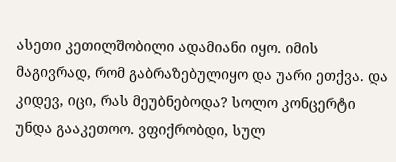ასეთი კეთილშობილი ადამიანი იყო. იმის მაგივრად, რომ გაბრაზებულიყო და უარი ეთქვა. და კიდევ, იცი, რას მეუბნებოდა? სოლო კონცერტი უნდა გააკეთოო. ვფიქრობდი, სულ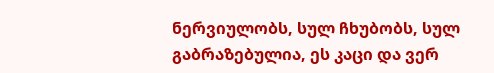ნერვიულობს, სულ ჩხუბობს, სულ გაბრაზებულია, ეს კაცი და ვერ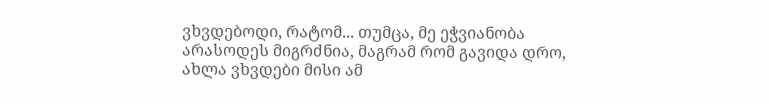ვხვდებოდი, რატომ... თუმცა, მე ეჭვიანობა არასოდეს მიგრძნია, მაგრამ რომ გავიდა დრო, ახლა ვხვდები მისი ამ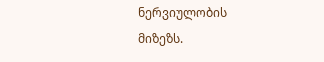ნერვიულობის მიზეზს.